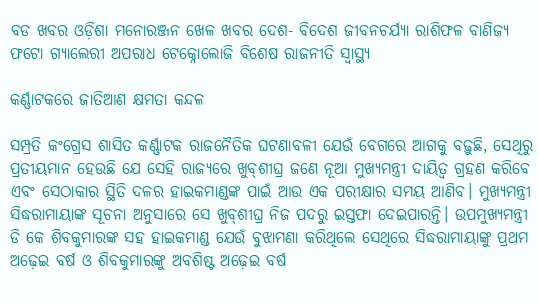ବଡ ଖବର ଓଡ଼ିଶା ମନୋରଞ୍ଜନ ଖେଳ ଖବର ଦେଶ- ବିଦେଶ ଜୀବନଚର୍ଯ୍ୟା ରାଶିଫଳ ବାଣିଜ୍ୟ ଫଟୋ ଗ୍ୟାଲେରୀ ଅପରାଧ ଟେକ୍ନୋଲୋଜି ବିଶେଷ ରାଜନୀତି ସ୍ଵାସ୍ଥ୍ୟ

କର୍ଣ୍ଣାଟକରେ ଜାତିଆଣ କ୍ଷମତା କନ୍ଦଳ

ସମ୍ପ୍ରତି କଂଗ୍ରେସ ଶାସିତ କର୍ଣ୍ଣାଟକ ରାଜନୈତିକ ଘଟଣାବଳୀ ଯେଉଁ ବେଗରେ ଆଗକୁ ବଢ଼ୁଛି, ସେଥିରୁ ପ୍ରତୀୟମାନ ହେଉଛି ଯେ ସେହି ରାଜ୍ୟରେ ଖୁବ୍‌‌ଶୀଘ୍ର ଜଣେ ନୂଆ ମୁଖ୍ୟମନ୍ତ୍ରୀ ଦାୟିତ୍ୱ ଗ୍ରହଣ କରିବେ ଏବଂ ସେଠାକାର ସ୍ଥିତି ଦଳର ହାଇକମାଣ୍ଡଙ୍କ ପାଇଁ ଆଉ ଏକ ପରୀକ୍ଷାର ସମୟ ଆଣିବ। ମୁଖ୍ୟମନ୍ତ୍ରୀ ସିଦ୍ଧରାମାୟାଙ୍କ ସୂଚନା ଅନୁସାରେ ସେ ଖୁବ୍‌‌ଶୀଘ୍ର ନିଜ ପଦରୁ ଇସ୍ତଫା ଦେଇପାରନ୍ତି। ଉପମୁଖ୍ୟମନ୍ତ୍ରୀ ଡି କେ ଶିବକୁମାରଙ୍କ ସହ ହାଇକମାଣ୍ଡ ଯେଉଁ ବୁଝାମଣା କରିଥିଲେ ସେଥିରେ ସିଦ୍ଧରାମାୟାଙ୍କୁ ପ୍ରଥମ ଅଢ଼େଇ ବର୍ଷ ଓ ଶିବକୁମାରଙ୍କୁ ଅବଶିଷ୍ଟ ଅଢ଼େଇ ବର୍ଷ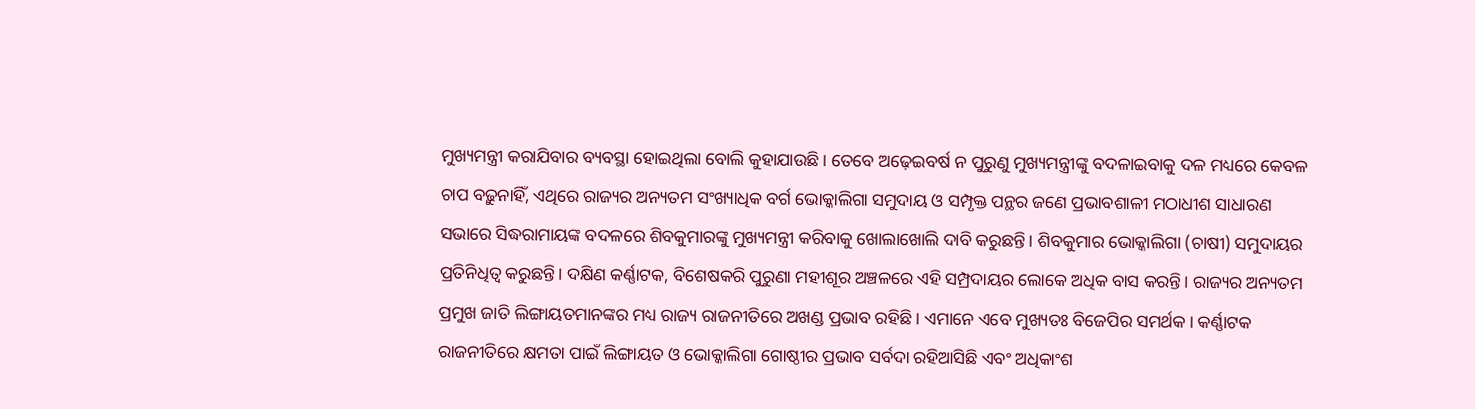ମୁଖ୍ୟମନ୍ତ୍ରୀ କରାଯିବାର ବ୍ୟବସ୍ଥା ହୋଇଥିଲା ବୋଲି କୁହାଯାଉଛି। ତେବେ ଅଢ଼େଇବର୍ଷ ନ ପୁରୁଣୁ ମୁଖ୍ୟମନ୍ତ୍ରୀଙ୍କୁ ବଦଳାଇବାକୁ ଦଳ ମଧ୍ୟରେ କେବଳ ଚାପ ବଢ଼ୁନାହିଁ, ଏଥିରେ ରାଜ୍ୟର ଅନ୍ୟତମ ସଂଖ୍ୟାଧିକ ବର୍ଗ ଭୋକ୍କାଲିଗା ସମୁଦାୟ ଓ ସମ୍ପୃକ୍ତ ପନ୍ଥର ଜଣେ ପ୍ରଭାବଶାଳୀ ମଠାଧୀଶ ସାଧାରଣ ସଭାରେ ସିଦ୍ଧରାମାୟଙ୍କ ବଦଳରେ ଶିବକୁମାରଙ୍କୁ ମୁଖ୍ୟମନ୍ତ୍ରୀ କରିବାକୁ ଖୋଲାଖୋଲି ଦାବି କରୁଛନ୍ତି। ଶିବକୁମାର ଭୋକ୍କାଲିଗା (ଚାଷୀ) ସମୁଦାୟର ପ୍ରତିନିଧିତ୍ୱ କରୁଛନ୍ତି। ଦକ୍ଷିଣ କର୍ଣ୍ଣାଟକ, ବିଶେଷକରି ପୁରୁଣା ମହୀଶୂର ଅଞ୍ଚଳରେ ଏହି ସମ୍ପ୍ରଦାୟର ଲୋକେ ଅଧିକ ବାସ କରନ୍ତି। ରାଜ୍ୟର ଅନ୍ୟତମ ପ୍ରମୁଖ ଜାତି ଲିଙ୍ଗାୟତମାନଙ୍କର ମଧ୍ୟ ରାଜ୍ୟ ରାଜନୀତିରେ ଅଖଣ୍ଡ ପ୍ରଭାବ ରହିଛି। ଏମାନେ ଏବେ ମୁଖ୍ୟତଃ ବିଜେପିର ସମର୍ଥକ। କର୍ଣ୍ଣାଟକ ରାଜନୀତିରେ କ୍ଷମତା ପାଇଁ ଲିଙ୍ଗାୟତ ଓ ଭୋକ୍କାଲିଗା ଗୋଷ୍ଠୀର ପ୍ରଭାବ ସର୍ବଦା ରହିଆସିଛି ଏବଂ ଅଧିକାଂଶ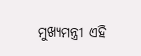ମୁଖ୍ୟମନ୍ତ୍ରୀ ଏହି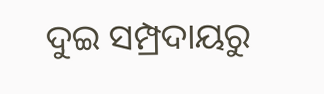ଦୁଇ ସମ୍ପ୍ରଦାୟରୁ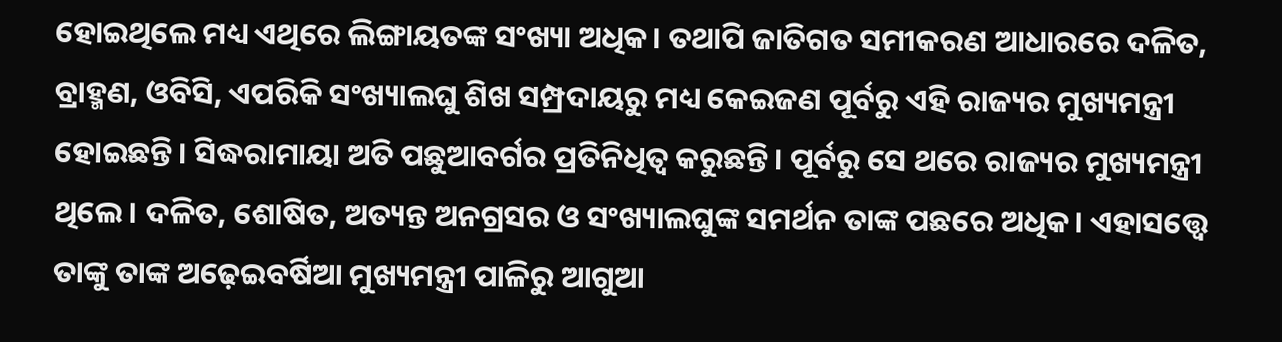ହୋଇଥିଲେ ମଧ୍ୟ ଏଥିରେ ଲିଙ୍ଗାୟତଙ୍କ ସଂଖ୍ୟା ଅଧିକ। ତଥାପି ଜାତିଗତ ସମୀକରଣ ଆଧାରରେ ଦଳିତ, ବ୍ରାହ୍ମଣ, ଓବିସି, ଏପରିକି ସଂଖ୍ୟାଲଘୁ ଶିଖ ସମ୍ପ୍ରଦାୟରୁ ମଧ୍ୟ କେଇଜଣ ପୂର୍ବରୁ ଏହି ରାଜ୍ୟର ମୁଖ୍ୟମନ୍ତ୍ରୀ ହୋଇଛନ୍ତି। ସିଦ୍ଧରାମାୟା ଅତି ପଛୁଆବର୍ଗର ପ୍ରତିନିଧିତ୍ୱ କରୁଛନ୍ତି। ପୂର୍ବରୁ ସେ ଥରେ ରାଜ୍ୟର ମୁଖ୍ୟମନ୍ତ୍ରୀ ଥିଲେ। ଦଳିତ, ଶୋଷିତ, ଅତ୍ୟନ୍ତ ଅନଗ୍ରସର ଓ ସଂଖ୍ୟାଲଘୁଙ୍କ ସମର୍ଥନ ତାଙ୍କ ପଛରେ ଅଧିକ। ଏହାସତ୍ତ୍ବେ ତାଙ୍କୁ ତାଙ୍କ ଅଢ଼େଇବର୍ଷିଆ ମୁଖ୍ୟମନ୍ତ୍ରୀ ପାଳିରୁ ଆଗୁଆ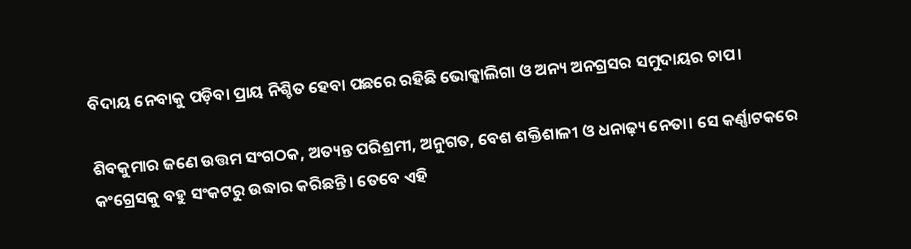ବିଦାୟ ନେବାକୁ ପଡ଼ିବା ପ୍ରାୟ ନିଶ୍ଚିତ ହେବା ପଛରେ ରହିଛି ଭୋକ୍କାଲିଗା ଓ ଅନ୍ୟ ଅନଗ୍ରସର ସମୁଦାୟର ଚାପ।

ଶିବକୁମାର ଜଣେ ଉତ୍ତମ ସଂଗଠକ, ଅତ୍ୟନ୍ତ ପରିଶ୍ରମୀ, ଅନୁଗତ, ବେଶ ଶକ୍ତିଶାଳୀ ଓ ଧନାଢ଼୍ୟ ନେତା। ସେ କର୍ଣ୍ଣାଟକରେ କଂଗ୍ରେସକୁ ବହୁ ସଂକଟରୁ ଉଦ୍ଧାର କରିଛନ୍ତି। ତେବେ ଏହି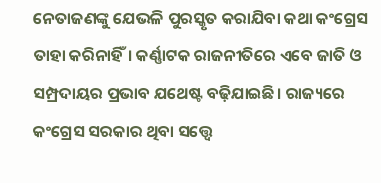ନେତାଜଣଙ୍କୁ ଯେଭଳି ପୁରସ୍କୃତ କରାଯିବା କଥା କଂଗ୍ରେସ ତାହା କରିନାହିଁ। କର୍ଣ୍ଣାଟକ ରାଜନୀତିରେ ଏବେ ଜାତି ଓ ସମ୍ପ୍ରଦାୟର ପ୍ରଭାବ ଯଥେଷ୍ଟ ବଢ଼ିଯାଇଛି। ରାଜ୍ୟରେ କଂଗ୍ରେସ ସରକାର ଥିବା ସତ୍ତ୍ବେ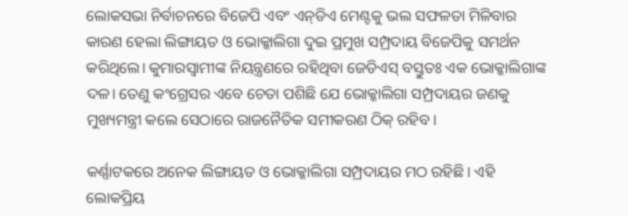ଲୋକସଭା ନିର୍ବାଚନରେ ବିଜେପି ଏବଂ ଏନ୍‌‌ଡିଏ ମେଣ୍ଟକୁ ଭଲ ସଫଳତା ମିଳିବାର କାରଣ ହେଲା ଲିଙ୍ଗାୟତ ଓ ଭୋକ୍କାଲିଗା ଦୁଇ ପ୍ରମୁଖ ସମ୍ପ୍ରଦାୟ ବିଜେପିକୁ ସମର୍ଥନ କରିଥିଲେ। କୁମାରସ୍ୱାମୀଙ୍କ ନିୟନ୍ତ୍ରଣରେ ରହିଥିବା ଜେଡିଏସ୍‌‌ ବସ୍ତୁତଃ ଏକ ଭୋକ୍କାଲିଗାଙ୍କ ଦଳ। ତେଣୁ କଂଗ୍ରେସର ଏବେ ଚେତା ପଶିଛି ଯେ ଭୋକ୍କାଲିଗା ସମ୍ପ୍ରଦାୟର ଜଣକୁ ମୁଖ୍ୟମନ୍ତ୍ରୀ କଲେ ସେଠାରେ ରାଜନୈତିକ ସମୀକରଣ ଠିକ୍‌‌ ରହିବ।

କର୍ଣ୍ଣାଟକରେ ଅନେକ ଲିଙ୍ଗାୟତ ଓ ଭୋକ୍କାଲିଗା ସମ୍ପ୍ରଦାୟର ମଠ ରହିଛି। ଏହି ଲୋକପ୍ରିୟ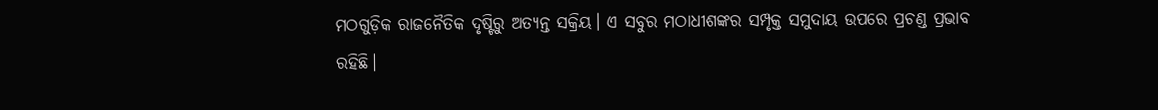ମଠଗୁଡ଼ିକ ରାଜନୈତିକ ଦୃଷ୍ଟିରୁ ଅତ୍ୟନ୍ତ ସକ୍ରିୟ। ଏ ସବୁର ମଠାଧୀଶଙ୍କର ସମ୍ପୃକ୍ତ ସମୁଦାୟ ଉପରେ ପ୍ରଚଣ୍ଡ ପ୍ରଭାବ ରହିଛି।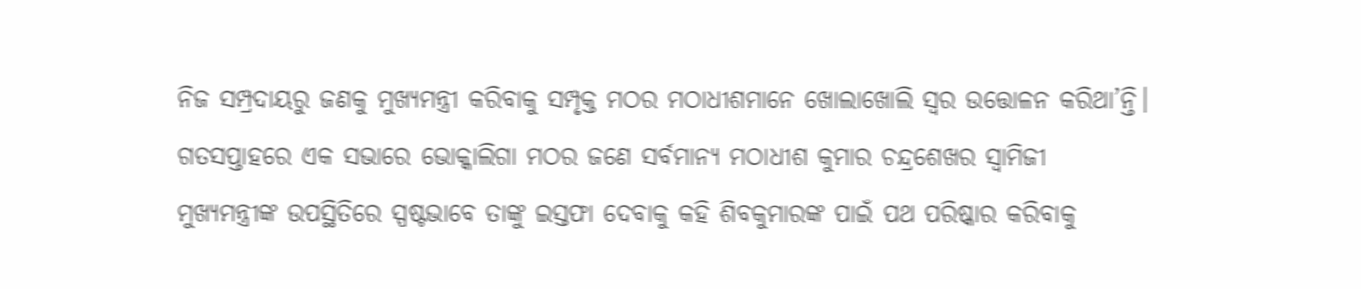ନିଜ ସମ୍ପ୍ରଦାୟରୁ ଜଣକୁ ମୁଖ୍ୟମନ୍ତ୍ରୀ କରିବାକୁ ସମ୍ପୃକ୍ତ ମଠର ମଠାଧୀଶମାନେ ଖୋଲାଖୋଲି ସ୍ୱର ଉତ୍ତୋଳନ କରିଥା’ନ୍ତି। ଗତସପ୍ତାହରେ ଏକ ସଭାରେ ଭୋକ୍କାଲିଗା ମଠର ଜଣେ ସର୍ବମାନ୍ୟ ମଠାଧୀଶ କୁମାର ଚନ୍ଦ୍ରଶେଖର ସ୍ୱାମିଜୀ ମୁଖ୍ୟମନ୍ତ୍ରୀଙ୍କ ଉପସ୍ଥିତିରେ ସ୍ପଷ୍ଟଭାବେ ତାଙ୍କୁ ଇସ୍ତଫା ଦେବାକୁ କହି ଶିବକୁମାରଙ୍କ ପାଇଁ ପଥ ପରିଷ୍କାର କରିବାକୁ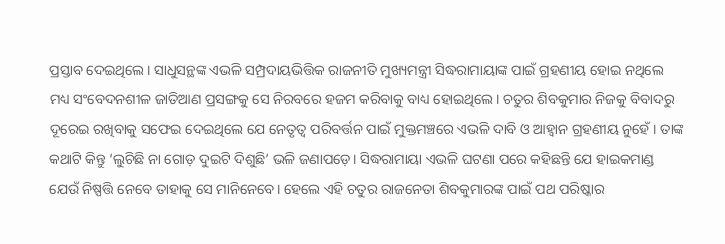ପ୍ରସ୍ତାବ ଦେଇଥିଲେ। ସାଧୁସନ୍ଥଙ୍କ ଏଭଳି ସମ୍ପ୍ରଦାୟଭିତ୍ତିକ ରାଜନୀତି ମୁଖ୍ୟମନ୍ତ୍ରୀ ସିଦ୍ଧରାମାୟାଙ୍କ ପାଇଁ ଗ୍ରହଣୀୟ ହୋଇ ନଥିଲେ ମଧ୍ୟ ସଂବେଦନଶୀଳ ଜାତିଆଣ ପ୍ରସଙ୍ଗକୁ ସେ ନିରବରେ ହଜମ କରିବାକୁ ବାଧ୍ୟ ହୋଇଥିଲେ। ଚତୁର ଶିବକୁମାର ନିଜକୁ ବିବାଦରୁ ଦୂରେଇ ରଖିବାକୁ ସଫେଇ ଦେଇଥିଲେ ଯେ ନେତୃତ୍ୱ ପରିବର୍ତ୍ତନ ପାଇଁ ମୁକ୍ତମଞ୍ଚରେ ଏଭଳି ଦାବି ଓ ଆହ୍ୱାନ ଗ୍ରହଣୀୟ ନୁହେଁ। ତାଙ୍କ କଥାଟି କିନ୍ତୁ ‘ଲୁଚିଛି ନା ଗୋଡ଼ ଦୁଇଟି ଦିଶୁଛି’ ଭଳି ଜଣାପଡ଼େ। ସିଦ୍ଧରାମାୟା ଏଭଳି ଘଟଣା ପରେ କହିଛନ୍ତି ଯେ ହାଇକମାଣ୍ଡ ଯେଉଁ ନିଷ୍ପତ୍ତି ନେବେ ତାହାକୁ ସେ ମାନିନେବେ। ହେଲେ ଏହି ଚତୁର ରାଜନେତା ଶିବକୁମାରଙ୍କ ପାଇଁ ପଥ ପରିଷ୍କାର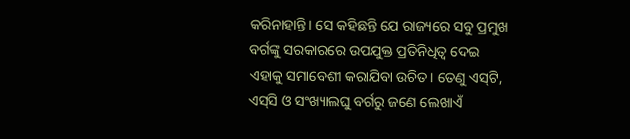କରିନାହାନ୍ତି। ସେ କହିଛନ୍ତି ଯେ ରାଜ୍ୟରେ ସବୁ ପ୍ରମୁଖ ବର୍ଗଙ୍କୁ ସରକାରରେ ଉପଯୁକ୍ତ ପ୍ରତିନିଧିତ୍ୱ ଦେଇ ଏହାକୁ ସମାବେଶୀ କରାଯିବା ଉଚିତ। ତେଣୁ ଏସ୍‌‌ଟି, ଏସ୍‌‌ସି ଓ ସଂଖ୍ୟାଲଘୁ ବର୍ଗରୁ ଜଣେ ଲେଖାଏଁ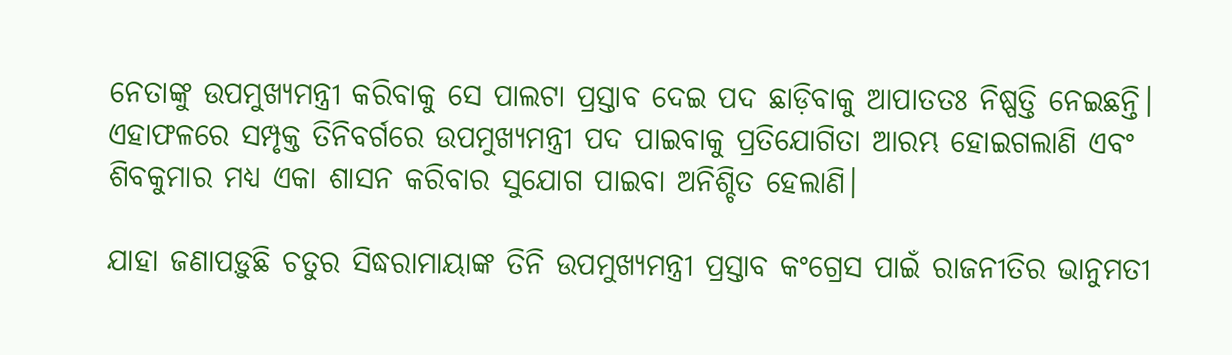ନେତାଙ୍କୁ ଉପମୁଖ୍ୟମନ୍ତ୍ରୀ କରିବାକୁ ସେ ପାଲଟା ପ୍ରସ୍ତାବ ଦେଇ ପଦ ଛାଡ଼ିବାକୁ ଆପାତତଃ ନିଷ୍ପତ୍ତି ନେଇଛନ୍ତି। ଏହାଫଳରେ ସମ୍ପୃକ୍ତ ତିନିବର୍ଗରେ ଉପମୁଖ୍ୟମନ୍ତ୍ରୀ ପଦ ପାଇବାକୁ ପ୍ରତିଯୋଗିତା ଆରମ୍ଭ ହୋଇଗଲାଣି ଏବଂ ଶିବକୁମାର ମଧ୍ୟ ଏକା ଶାସନ କରିବାର ସୁଯୋଗ ପାଇବା ଅନିଶ୍ଚିତ ହେଲାଣି।

ଯାହା ଜଣାପଡ଼ୁଛି ଚତୁର ସିଦ୍ଧରାମାୟାଙ୍କ ତିନି ଉପମୁଖ୍ୟମନ୍ତ୍ରୀ ପ୍ରସ୍ତାବ କଂଗ୍ରେସ ପାଇଁ ରାଜନୀତିର ଭାନୁମତୀ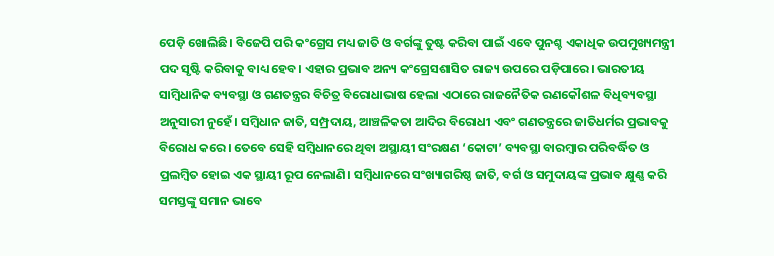ପେଡ଼ି ଖୋଲିଛି। ବିଜେପି ପରି କଂଗ୍ରେସ ମଧ୍ୟ ଜାତି ଓ ବର୍ଗଙ୍କୁ ତୁଷ୍ଟ କରିବା ପାଇଁ ଏବେ ପୁନଶ୍ଚ ଏକାଧିକ ଉପମୁଖ୍ୟମନ୍ତ୍ରୀ ପଦ ସୃଷ୍ଟି କରିବାକୁ ବାଧ୍ୟ ହେବ। ଏହାର ପ୍ରଭାବ ଅନ୍ୟ କଂଗ୍ରେସଶାସିତ ରାଜ୍ୟ ଉପରେ ପଡ଼ିପାରେ। ଭାରତୀୟ ସାମ୍ବିଧାନିକ ବ୍ୟବସ୍ଥା ଓ ଗଣତନ୍ତ୍ରର ବିଚିତ୍ର ବିରୋଧାଭାଷ ହେଲା ଏଠାରେ ରାଜନୈତିକ ରଣକୌଶଳ ବିଧିବ୍ୟବସ୍ଥା ଅନୁସାରୀ ନୁହେଁ। ସମ୍ବିଧାନ ଜାତି, ସମ୍ପ୍ରଦାୟ, ଆଞ୍ଚଳିକତା ଆଦିର ବିରୋଧୀ ଏବଂ ଗଣତନ୍ତ୍ରରେ ଜାତିଧର୍ମର ପ୍ରଭାବକୁ ବିରୋଧ କରେ। ତେବେ ସେହି ସମ୍ବିଧାନରେ ଥିବା ଅସ୍ଥାୟୀ ସଂରକ୍ଷଣ ‘କୋଟା’ ବ୍ୟବସ୍ଥା ବାରମ୍ବାର ପରିବର୍ଦ୍ଧିତ ଓ ପ୍ରଲମ୍ବିତ ହୋଇ ଏକ ସ୍ଥାୟୀ ରୂପ ନେଲାଣି। ସମ୍ବିଧାନରେ ସଂଖ୍ୟାଗରିଷ୍ଠ ଜାତି, ବର୍ଗ ଓ ସମୁଦାୟଙ୍କ ପ୍ରଭାବ କ୍ଷୁଣ୍ଣ କରି ସମସ୍ତଙ୍କୁ ସମାନ ଭାବେ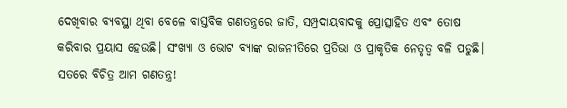ଦେଖିବାର ବ୍ୟବସ୍ଥା ଥିବା ବେଳେ ବାସ୍ତବିକ ଗଣତନ୍ତ୍ରରେ ଜାତି, ସମ୍ପ୍ରଦାୟବାଦକୁ ପ୍ରୋତ୍ସାହିତ ଏବଂ ତୋଷ କରିବାର ପ୍ରୟାସ ହେଉଛି। ସଂଖ୍ୟା ଓ ଭୋଟ ବ୍ୟାଙ୍କ ରାଜନୀତିରେ ପ୍ରତିଭା ଓ ପ୍ରାକୃତିକ ନେତୃତ୍ୱ ବଳି ପଡୁଛି। ସତରେ ବିଚିତ୍ର ଆମ ଗଣତନ୍ତ୍ର!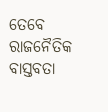ତେବେ ରାଜନୈତିକ ବାସ୍ତବତା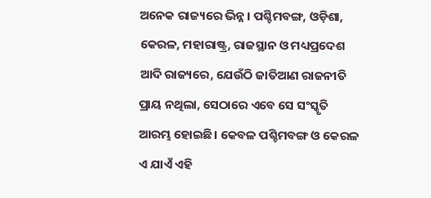ଅନେକ ରାଜ୍ୟରେ ଭିନ୍ନ। ପଶ୍ଚିମବଙ୍ଗ, ଓଡ଼ିଶା, କେରଳ, ମହାରାଷ୍ଟ୍ର, ରାଜସ୍ଥାନ ଓ ମଧ୍ୟପ୍ରଦେଶ ଆଦି ରାଜ୍ୟରେ, ଯେଉଁଠି ଜାତିଆଣ ରାଜନୀତି ପ୍ରାୟ ନଥିଲା, ସେଠାରେ ଏବେ ସେ ସଂସ୍କୃତି ଆରମ୍ଭ ହୋଇଛି। କେବଳ ପଶ୍ଚିମବଙ୍ଗ ଓ କେରଳ ଏ ଯାଏଁ ଏହି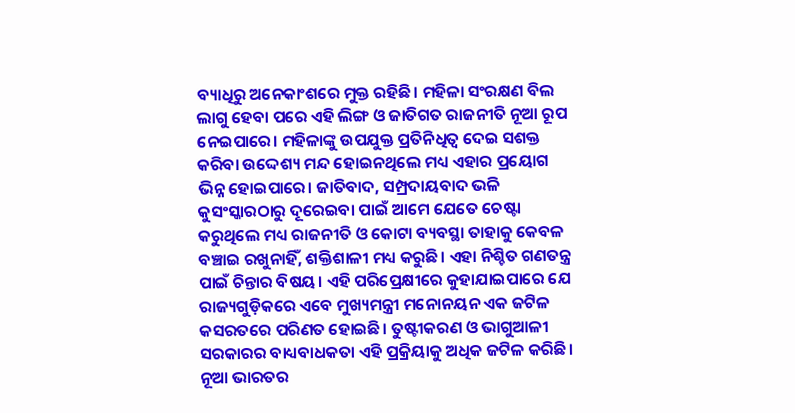ବ୍ୟାଧିରୁ ଅନେକାଂଶରେ ମୁକ୍ତ ରହିଛି। ମହିଳା ସଂରକ୍ଷଣ ବିଲ ଲାଗୁ ହେବା ପରେ ଏହି ଲିଙ୍ଗ ଓ ଜାତିଗତ ରାଜନୀତି ନୂଆ ରୂପ ନେଇପାରେ। ମହିଳାଙ୍କୁ ଉପଯୁକ୍ତ ପ୍ରତିନିଧିତ୍ୱ ଦେଇ ସଶକ୍ତ କରିବା ଉଦ୍ଦେଶ୍ୟ ମନ୍ଦ ହୋଇନଥିଲେ ମଧ୍ୟ ଏହାର ପ୍ରୟୋଗ ଭିନ୍ନ ହୋଇପାରେ। ଜାତିବାଦ, ସମ୍ପ୍ରଦାୟବାଦ ଭଳି କୁସଂସ୍କାରଠାରୁ ଦୂରେଇବା ପାଇଁ ଆମେ ଯେତେ ଚେଷ୍ଟା କରୁଥିଲେ ମଧ୍ୟ ରାଜନୀତି ଓ କୋଟା ବ୍ୟବସ୍ଥା ତାହାକୁ କେବଳ ବଞ୍ଚାଇ ରଖୁନାହିଁ, ଶକ୍ତିଶାଳୀ ମଧ୍ୟ କରୁଛି। ଏହା ନିଶ୍ଚିତ ଗଣତନ୍ତ୍ର ପାଇଁ ଚିନ୍ତାର ବିଷୟ। ଏହି ପରିପ୍ରେକ୍ଷୀରେ କୁହାଯାଇପାରେ ଯେ ରାଜ୍ୟଗୁଡ଼ିକରେ ଏବେ ମୁଖ୍ୟମନ୍ତ୍ରୀ ମନୋନୟନ ଏକ ଜଟିଳ କସରତରେ ପରିଣତ ହୋଇଛି। ତୁଷ୍ଟୀକରଣ ଓ ଭାଗୁଆଳୀ ସରକାରର ବାଧ୍ୟବାଧକତା ଏହି ପ୍ରକ୍ରିୟାକୁ ଅଧିକ ଜଟିଳ କରିଛି। ନୂଆ ଭାରତର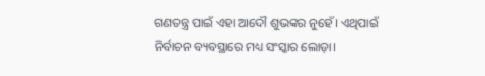ଗଣତନ୍ତ୍ର ପାଇଁ ଏହା ଆଦୌ ଶୁଭଙ୍କର ନୁହେଁ। ଏଥିପାଇଁ ନିର୍ବାଚନ ବ୍ୟବସ୍ଥାରେ ମଧ୍ୟ ସଂସ୍କାର ଲୋଡ଼ା।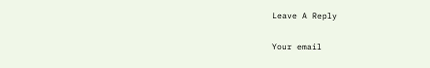Leave A Reply

Your email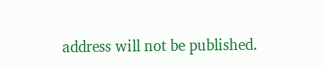address will not be published.